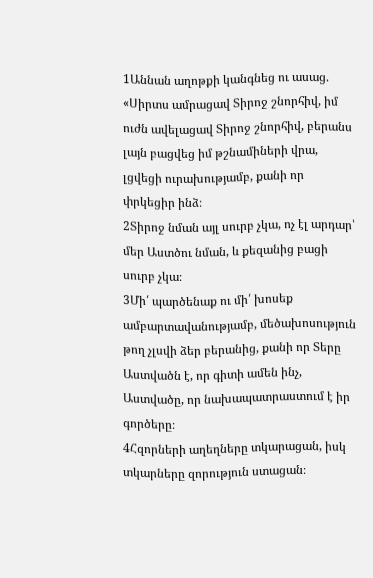1Աննան աղոթքի կանգնեց ու ասաց. «Սիրտս ամրացավ Տիրոջ շնորհիվ, իմ ուժն ավելացավ Տիրոջ շնորհիվ, բերանս լայն բացվեց իմ թշնամիների վրա, լցվեցի ուրախությամբ, քանի որ փրկեցիր ինձ։
2Տիրոջ նման այլ սուրբ չկա, ոչ էլ արդար՝ մեր Աստծու նման, և քեզանից բացի սուրբ չկա։
3Մի՛ պարծենաք ու մի՛ խոսեք ամբարտավանությամբ, մեծախոսություն թող չլսվի ձեր բերանից, քանի որ Տերը Աստվածն է, որ գիտի ամեն ինչ, Աստվածը, որ նախապատրաստում է իր գործերը։
4Հզորների աղեղները տկարացան, իսկ տկարները զորություն ստացան։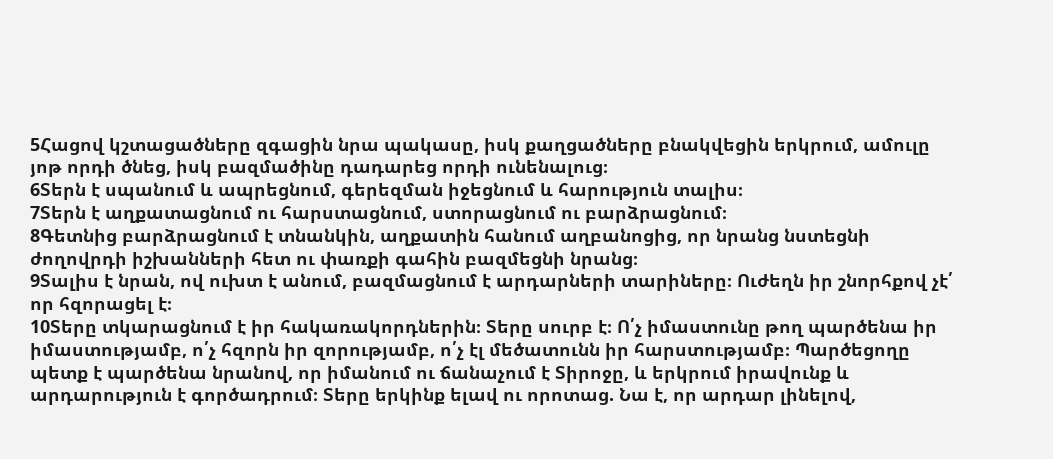5Հացով կշտացածները զգացին նրա պակասը, իսկ քաղցածները բնակվեցին երկրում, ամուլը յոթ որդի ծնեց, իսկ բազմածինը դադարեց որդի ունենալուց։
6Տերն է սպանում և ապրեցնում, գերեզման իջեցնում և հարություն տալիս։
7Տերն է աղքատացնում ու հարստացնում, ստորացնում ու բարձրացնում։
8Գետնից բարձրացնում է տնանկին, աղքատին հանում աղբանոցից, որ նրանց նստեցնի ժողովրդի իշխանների հետ ու փառքի գահին բազմեցնի նրանց։
9Տալիս է նրան, ով ուխտ է անում, բազմացնում է արդարների տարիները։ Ուժեղն իր շնորհքով չէ՛ որ հզորացել է։
10Տերը տկարացնում է իր հակառակորդներին։ Տերը սուրբ է։ Ո՛չ իմաստունը թող պարծենա իր իմաստությամբ, ո՛չ հզորն իր զորությամբ, ո՛չ էլ մեծատունն իր հարստությամբ։ Պարծեցողը պետք է պարծենա նրանով, որ իմանում ու ճանաչում է Տիրոջը, և երկրում իրավունք և արդարություն է գործադրում։ Տերը երկինք ելավ ու որոտաց. Նա է, որ արդար լինելով,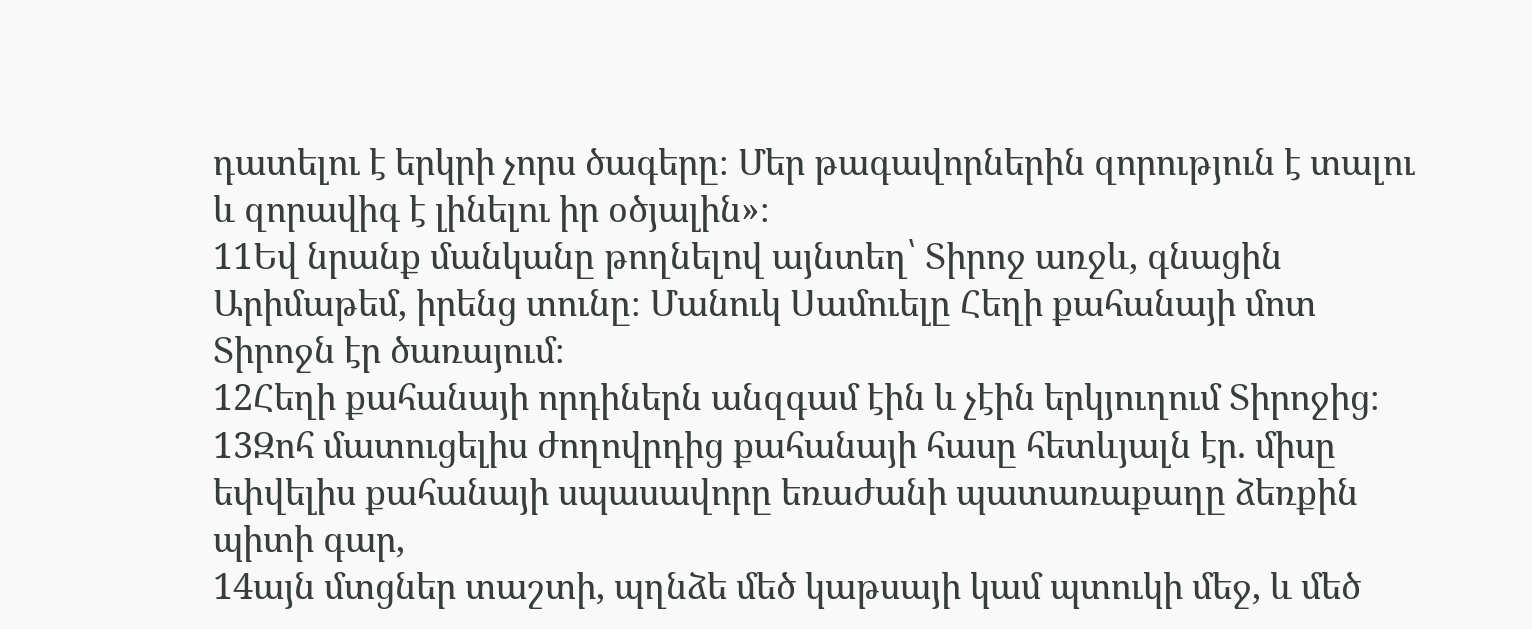դատելու է երկրի չորս ծագերը։ Մեր թագավորներին զորություն է տալու և զորավիգ է լինելու իր օծյալին»։
11Եվ նրանք մանկանը թողնելով այնտեղ՝ Տիրոջ առջև, գնացին Արիմաթեմ, իրենց տունը։ Մանուկ Սամուելը Հեղի քահանայի մոտ Տիրոջն էր ծառայում։
12Հեղի քահանայի որդիներն անզգամ էին և չէին երկյուղում Տիրոջից։
13Զոհ մատուցելիս ժողովրդից քահանայի հասը հետևյալն էր. միսը եփվելիս քահանայի սպասավորը եռաժանի պատառաքաղը ձեռքին պիտի գար,
14այն մտցներ տաշտի, պղնձե մեծ կաթսայի կամ պտուկի մեջ, և մեծ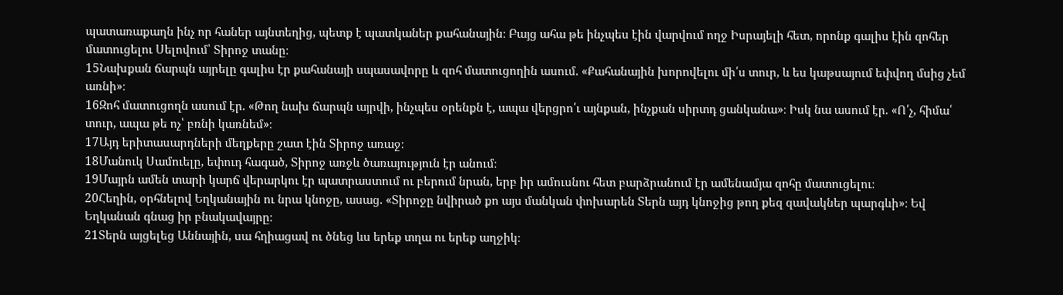պատառաքաղն ինչ որ հաներ այնտեղից, պետք է պատկաներ քահանային։ Բայց ահա թե ինչպես էին վարվում ողջ Իսրայելի հետ, որոնք գալիս էին զոհեր մատուցելու Սելովում՝ Տիրոջ տանը։
15Նախքան ճարպն այրելը գալիս էր քահանայի սպասավորը և զոհ մատուցողին ասում. «Քահանային խորովելու մի՛ս տուր, և ես կաթսայում եփվող մսից չեմ առնի»։
16Զոհ մատուցողն ասում էր. «Թող նախ ճարպն այրվի, ինչպես օրենքն է, ապա վերցրո՛ւ այնքան, ինչքան սիրտդ ցանկանա»։ Իսկ նա ասում էր. «Ո՛չ, հիմա՛ տուր, ապա թե ոչ՝ բռնի կառնեմ»։
17Այդ երիտասարդների մեղքերը շատ էին Տիրոջ առաջ։
18Մանուկ Սամուելը, եփուդ հագած, Տիրոջ առջև ծառայություն էր անում։
19Մայրն ամեն տարի կարճ վերարկու էր պատրաստում ու բերում նրան, երբ իր ամուսնու հետ բարձրանում էր ամենամյա զոհը մատուցելու։
20Հեղին, օրհնելով Եղկանային ու նրա կնոջը, ասաց. «Տիրոջը նվիրած քո այս մանկան փոխարեն Տերն այդ կնոջից թող քեզ զավակներ պարգևի»։ Եվ Եղկանան գնաց իր բնակավայրը։
21Տերն այցելեց Աննային, սա հղիացավ ու ծնեց ևս երեք տղա ու երեք աղջիկ։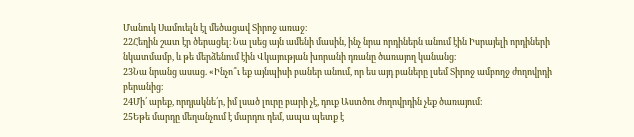Մանուկ Սամուելն էլ մեծացավ Տիրոջ առաջ։
22Հեղին շատ էր ծերացել։ Նա լսեց այն ամենի մասին, ինչ նրա որդիներն անում էին Իսրայելի որդիների նկատմամբ, և թե մերձենում էին Վկայության խորանի դռանը ծառայող կանանց։
23Նա նրանց ասաց. «Ինչո՞ւ եք այնպիսի բաներ անում, որ ես այդ բաները լսեմ Տիրոջ ամբողջ ժողովրդի բերանից։
24Մի՛ արեք, որդյակնե՛ր, իմ լսած լուրը բարի չէ, դուք Աստծու ժողովրդին չեք ծառայում։
25Եթե մարդը մեղանչում է մարդու դեմ, ապա պետք է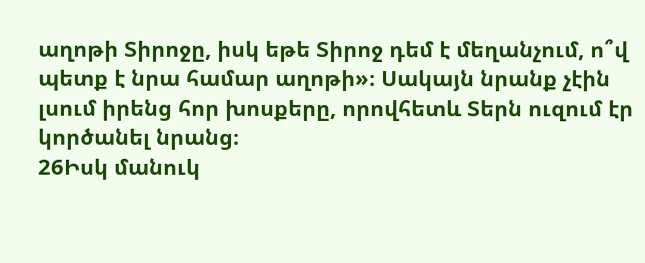աղոթի Տիրոջը, իսկ եթե Տիրոջ դեմ է մեղանչում, ո՞վ պետք է նրա համար աղոթի»։ Սակայն նրանք չէին լսում իրենց հոր խոսքերը, որովհետև Տերն ուզում էր կործանել նրանց։
26Իսկ մանուկ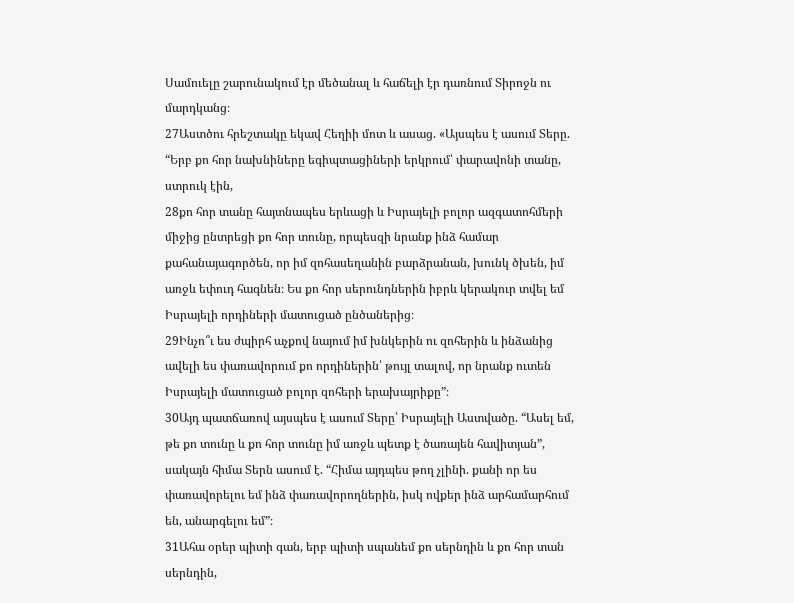Սամուելը շարունակում էր մեծանալ և հաճելի էր դառնում Տիրոջն ու մարդկանց։
27Աստծու հրեշտակը եկավ Հեղիի մոտ և ասաց. «Այսպես է ասում Տերը. “Երբ քո հոր նախնիները եգիպտացիների երկրում՝ փարավոնի տանը, ստրուկ էին,
28քո հոր տանը հայտնապես երևացի և Իսրայելի բոլոր ազգատոհմերի միջից ընտրեցի քո հոր տունը, որպեսզի նրանք ինձ համար քահանայագործեն, որ իմ զոհասեղանին բարձրանան, խունկ ծխեն, իմ առջև եփուդ հագնեն։ Ես քո հոր սերունդներին իբրև կերակուր տվել եմ Իսրայելի որդիների մատուցած ընծաներից։
29Ինչո՞ւ ես ժպիրհ աչքով նայում իմ խնկերին ու զոհերին և ինձանից ավելի ես փառավորում քո որդիներին՝ թույլ տալով, որ նրանք ուտեն Իսրայելի մատուցած բոլոր զոհերի երախայրիքը”։
30Այդ պատճառով այսպես է ասում Տերը՝ Իսրայելի Աստվածը. “Ասել եմ, թե քո տունը և քո հոր տունը իմ առջև պետք է ծառայեն հավիտյան”, սակայն հիմա Տերն ասում է. “Հիմա այդպես թող չլինի. քանի որ ես փառավորելու եմ ինձ փառավորողներին, իսկ ովքեր ինձ արհամարհում են, անարգելու եմ”։
31Ահա օրեր պիտի գան, երբ պիտի սպանեմ քո սերնդին և քո հոր տան սերնդին,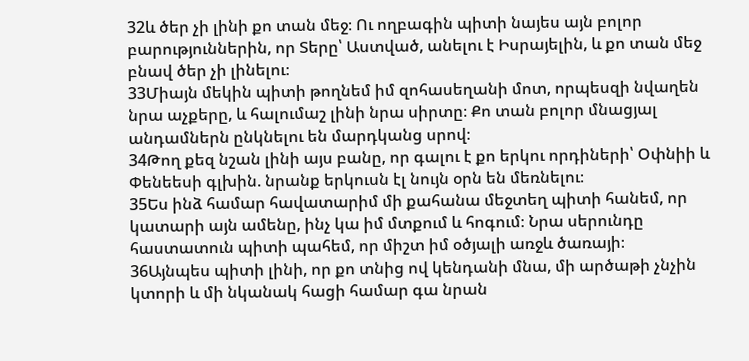32և ծեր չի լինի քո տան մեջ։ Ու ողբագին պիտի նայես այն բոլոր բարություններին, որ Տերը՝ Աստված, անելու է Իսրայելին, և քո տան մեջ բնավ ծեր չի լինելու։
33Միայն մեկին պիտի թողնեմ իմ զոհասեղանի մոտ, որպեսզի նվաղեն նրա աչքերը, և հալումաշ լինի նրա սիրտը։ Քո տան բոլոր մնացյալ անդամներն ընկնելու են մարդկանց սրով։
34Թող քեզ նշան լինի այս բանը, որ գալու է քո երկու որդիների՝ Օփնիի և Փենեեսի գլխին. նրանք երկուսն էլ նույն օրն են մեռնելու։
35Ես ինձ համար հավատարիմ մի քահանա մեջտեղ պիտի հանեմ, որ կատարի այն ամենը, ինչ կա իմ մտքում և հոգում։ Նրա սերունդը հաստատուն պիտի պահեմ, որ միշտ իմ օծյալի առջև ծառայի։
36Այնպես պիտի լինի, որ քո տնից ով կենդանի մնա, մի արծաթի չնչին կտորի և մի նկանակ հացի համար գա նրան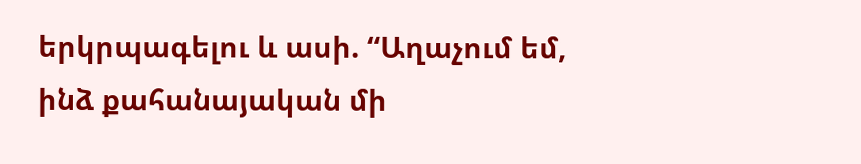երկրպագելու և ասի. “Աղաչում եմ, ինձ քահանայական մի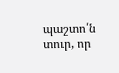պաշտո՛ն տուր, որ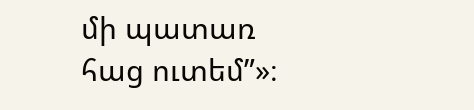մի պատառ հաց ուտեմ”»։